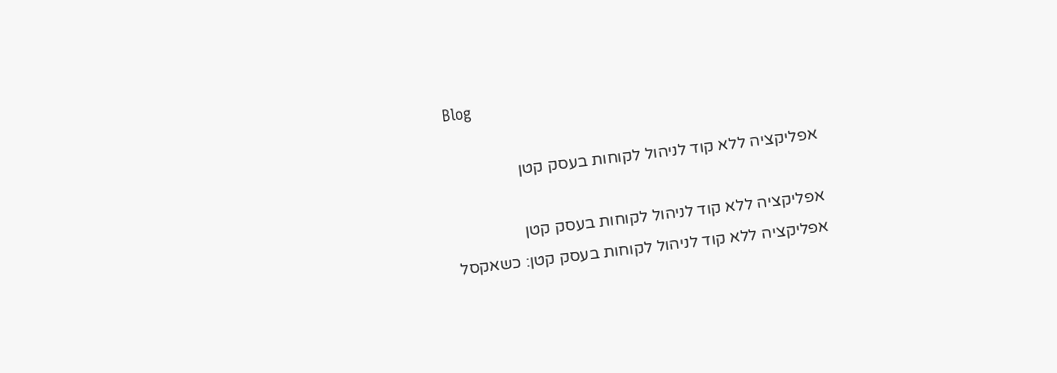Blog

אפליקציה ללא קוד לניהול לקוחות בעסק קטן

אפליקציה ללא קוד לניהול לקוחות בעסק קטן
אפליקציה ללא קוד לניהול לקוחות בעסק קטן: כשאקסל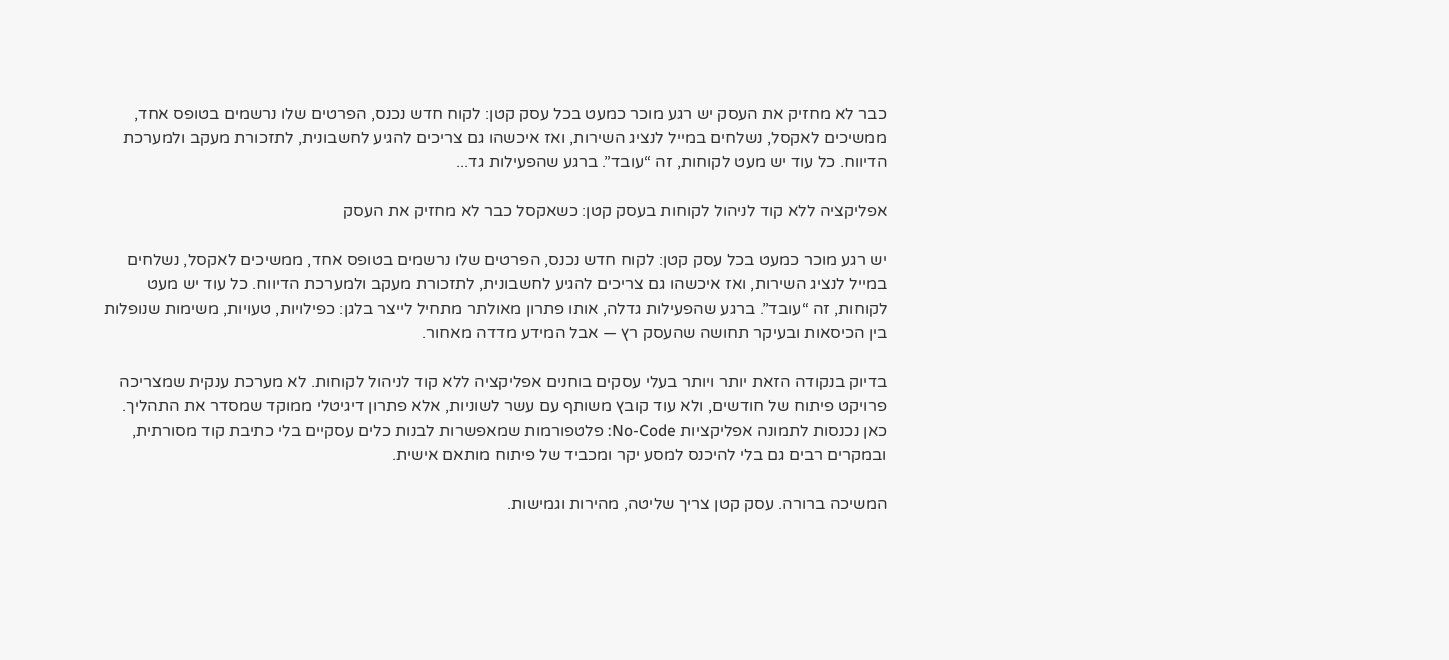כבר לא מחזיק את העסק יש רגע מוכר כמעט בכל עסק קטן: לקוח חדש נכנס, הפרטים שלו נרשמים בטופס אחד, ממשיכים לאקסל, נשלחים במייל לנציג השירות, ואז איכשהו גם צריכים להגיע לחשבונית, לתזכורת מעקב ולמערכת הדיווח. כל עוד יש מעט לקוחות, זה “עובד”. ברגע שהפעילות גד...

אפליקציה ללא קוד לניהול לקוחות בעסק קטן: כשאקסל כבר לא מחזיק את העסק

יש רגע מוכר כמעט בכל עסק קטן: לקוח חדש נכנס, הפרטים שלו נרשמים בטופס אחד, ממשיכים לאקסל, נשלחים במייל לנציג השירות, ואז איכשהו גם צריכים להגיע לחשבונית, לתזכורת מעקב ולמערכת הדיווח. כל עוד יש מעט לקוחות, זה “עובד”. ברגע שהפעילות גדלה, אותו פתרון מאולתר מתחיל לייצר בלגן: כפילויות, טעויות, משימות שנופלות בין הכיסאות ובעיקר תחושה שהעסק רץ — אבל המידע מדדה מאחור.

בדיוק בנקודה הזאת יותר ויותר בעלי עסקים בוחנים אפליקציה ללא קוד לניהול לקוחות. לא מערכת ענקית שמצריכה פרויקט פיתוח של חודשים, ולא עוד קובץ משותף עם עשר לשוניות, אלא פתרון דיגיטלי ממוקד שמסדר את התהליך. כאן נכנסות לתמונה אפליקציות No-Code: פלטפורמות שמאפשרות לבנות כלים עסקיים בלי כתיבת קוד מסורתית, ובמקרים רבים גם בלי להיכנס למסע יקר ומכביד של פיתוח מותאם אישית.

המשיכה ברורה. עסק קטן צריך שליטה, מהירות וגמישות.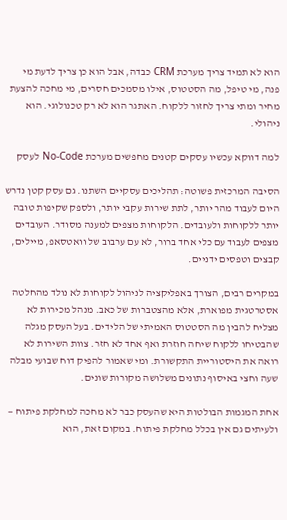הוא לא תמיד צריך מערכת CRM כבדה, אבל הוא כן צריך לדעת מי פנה, מי טיפל, מה הסטטוס, אילו מסמכים חסרים, מי מחכה להצעת מחיר ומתי צריך לחזור ללקוח. האתגר הוא לא רק טכנולוגי. הוא ניהולי.

למה דווקא עכשיו עסקים קטנים מחפשים מערכת No-Code לעסק

הסיבה המרכזית פשוטה: תהליכים עסקיים השתנו. גם עסק קטן נדרש היום לעבוד מהר יותר, לתת שירות עקבי יותר, ולספק שקיפות טובה יותר ללקוחות ולעובדים. הלקוחות מצפים למענה מסודר. העובדים מצפים לעבוד עם כלי אחד ברור, לא עם ערבוב של וואטסאפ, מיילים, קבצים וטפסים ידניים.

במקרים רבים, הצורך באפליקציה לניהול לקוחות לא נולד מהחלטה אסטרטגית מפוארת, אלא מהצטברות של כאב. מנהל מכירות לא מצליח להבין מה הסטטוס האמיתי של הלידים. בעל העסק מגלה שהבטיחו ללקוח שיחה חוזרת ואף אחד לא חזר. צוות השירות לא רואה את היסטוריית התקשורת. ומי שאמור להפיק דוח שבועי מבלה שעה וחצי באיסוף נתונים משלושה מקורות שונים.

אחת המגמות הבולטות היא שהעסק כבר לא מחכה למחלקת פיתוח — ולעיתים גם אין בכלל מחלקת פיתוח. במקום זאת, הוא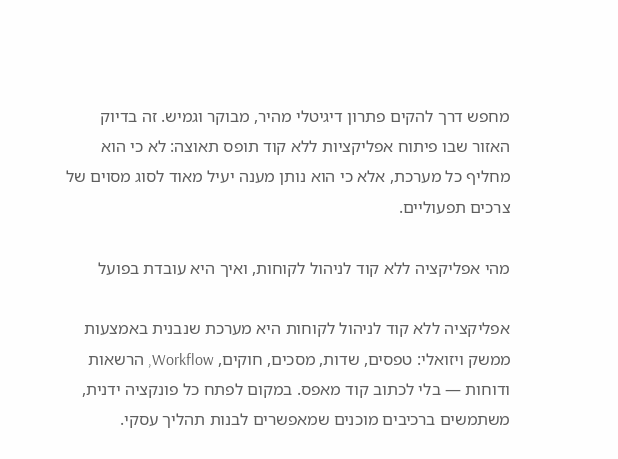מחפש דרך להקים פתרון דיגיטלי מהיר, מבוקר וגמיש. זה בדיוק האזור שבו פיתוח אפליקציות ללא קוד תופס תאוצה: לא כי הוא מחליף כל מערכת, אלא כי הוא נותן מענה יעיל מאוד לסוג מסוים של צרכים תפעוליים.

מהי אפליקציה ללא קוד לניהול לקוחות, ואיך היא עובדת בפועל

אפליקציה ללא קוד לניהול לקוחות היא מערכת שנבנית באמצעות ממשק ויזואלי: טפסים, שדות, מסכים, חוקים, Workflow, הרשאות ודוחות — בלי לכתוב קוד מאפס. במקום לפתח כל פונקציה ידנית, משתמשים ברכיבים מוכנים שמאפשרים לבנות תהליך עסקי.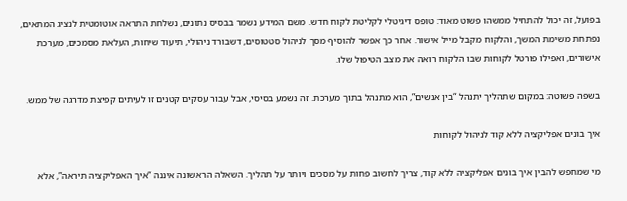בפועל, זה יכול להתחיל ממשהו פשוט מאוד: טופס דיגיטלי לקליטת לקוח חדש. משם המידע נשמר בבסיס נתונים, נשלחת התראה אוטומטית לנציג המתאים, נפתחת משימת המשך, והלקוח מקבל מייל אישור. אחר כך אפשר להוסיף מסך לניהול סטטוסים, דשבורד ניהולי, תיעוד שיחות, העלאת מסמכים, מערכת אישורים, ואפילו פורטל לקוחות שבו הלקוח רואה את מצב הטיפול שלו.

בשפה פשוטה: במקום שתהליך יתנהל “בין אנשים”, הוא מתנהל בתוך מערכת. זה נשמע בסיסי, אבל עבור עסקים קטנים זו לעיתים קפיצת מדרגה של ממש.

איך בונים אפליקציה ללא קוד לניהול לקוחות

מי שמחפש להבין איך בונים אפליקציה ללא קוד, צריך לחשוב פחות על מסכים ויותר על תהליך. השאלה הראשונה איננה “איך האפליקציה תיראה”, אלא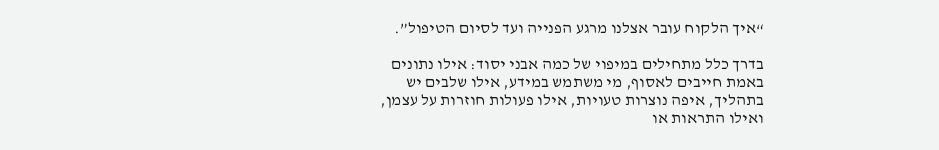“איך הלקוח עובר אצלנו מרגע הפנייה ועד לסיום הטיפול”.

בדרך כלל מתחילים במיפוי של כמה אבני יסוד: אילו נתונים באמת חייבים לאסוף, מי משתמש במידע, אילו שלבים יש בתהליך, איפה נוצרות טעויות, אילו פעולות חוזרות על עצמן, ואילו התראות או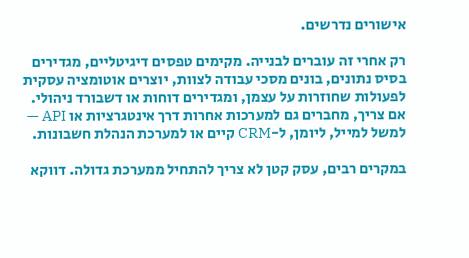אישורים נדרשים.

רק אחרי זה עוברים לבנייה. מקימים טפסים דיגיטליים, מגדירים בסיס נתונים, בונים מסכי עבודה לצוות, יוצרים אוטומציה עסקית לפעולות שחוזרות על עצמן, ומגדירים דוחות או דשבורד ניהולי. אם צריך, מחברים גם למערכות אחרות דרך אינטגרציות או API — למשל למייל, ליומן, ל-CRM קיים או למערכת הנהלת חשבונות.

במקרים רבים, עסק קטן לא צריך להתחיל ממערכת גדולה. דווקא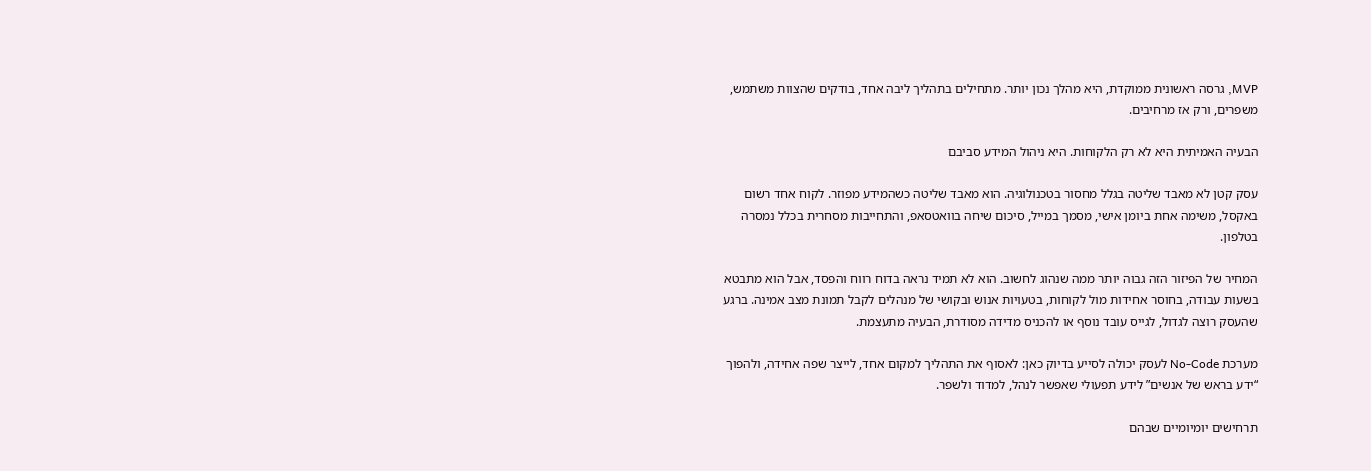MVP, גרסה ראשונית ממוקדת, היא מהלך נכון יותר. מתחילים בתהליך ליבה אחד, בודקים שהצוות משתמש, משפרים, ורק אז מרחיבים.

הבעיה האמיתית היא לא רק הלקוחות. היא ניהול המידע סביבם

עסק קטן לא מאבד שליטה בגלל מחסור בטכנולוגיה. הוא מאבד שליטה כשהמידע מפוזר. לקוח אחד רשום באקסל, משימה אחת ביומן אישי, מסמך במייל, סיכום שיחה בוואטסאפ, והתחייבות מסחרית בכלל נמסרה בטלפון.

המחיר של הפיזור הזה גבוה יותר ממה שנהוג לחשוב. הוא לא תמיד נראה בדוח רווח והפסד, אבל הוא מתבטא בשעות עבודה, בחוסר אחידות מול לקוחות, בטעויות אנוש ובקושי של מנהלים לקבל תמונת מצב אמינה. ברגע שהעסק רוצה לגדול, לגייס עובד נוסף או להכניס מדידה מסודרת, הבעיה מתעצמת.

מערכת No-Code לעסק יכולה לסייע בדיוק כאן: לאסוף את התהליך למקום אחד, לייצר שפה אחידה, ולהפוך “ידע בראש של אנשים” לידע תפעולי שאפשר לנהל, למדוד ולשפר.

תרחישים יומיומיים שבהם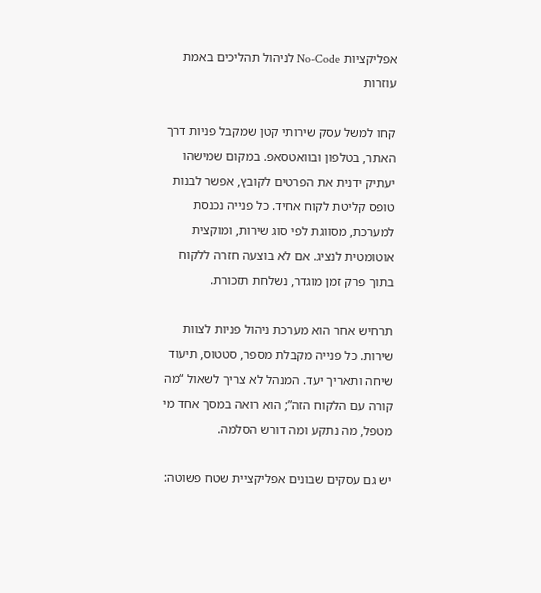אפליקציות No-Code לניהול תהליכים באמת עוזרות

קחו למשל עסק שירותי קטן שמקבל פניות דרך האתר, בטלפון ובוואטסאפ. במקום שמישהו יעתיק ידנית את הפרטים לקובץ, אפשר לבנות טופס קליטת לקוח אחיד. כל פנייה נכנסת למערכת, מסווגת לפי סוג שירות, ומוקצית אוטומטית לנציג. אם לא בוצעה חזרה ללקוח בתוך פרק זמן מוגדר, נשלחת תזכורת.

תרחיש אחר הוא מערכת ניהול פניות לצוות שירות. כל פנייה מקבלת מספר, סטטוס, תיעוד שיחה ותאריך יעד. המנהל לא צריך לשאול “מה קורה עם הלקוח הזה”; הוא רואה במסך אחד מי מטפל, מה נתקע ומה דורש הסלמה.

יש גם עסקים שבונים אפליקציית שטח פשוטה: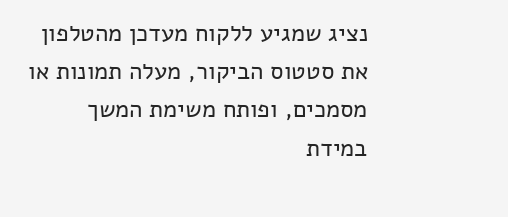נציג שמגיע ללקוח מעדכן מהטלפון את סטטוס הביקור, מעלה תמונות או מסמכים, ופותח משימת המשך במידת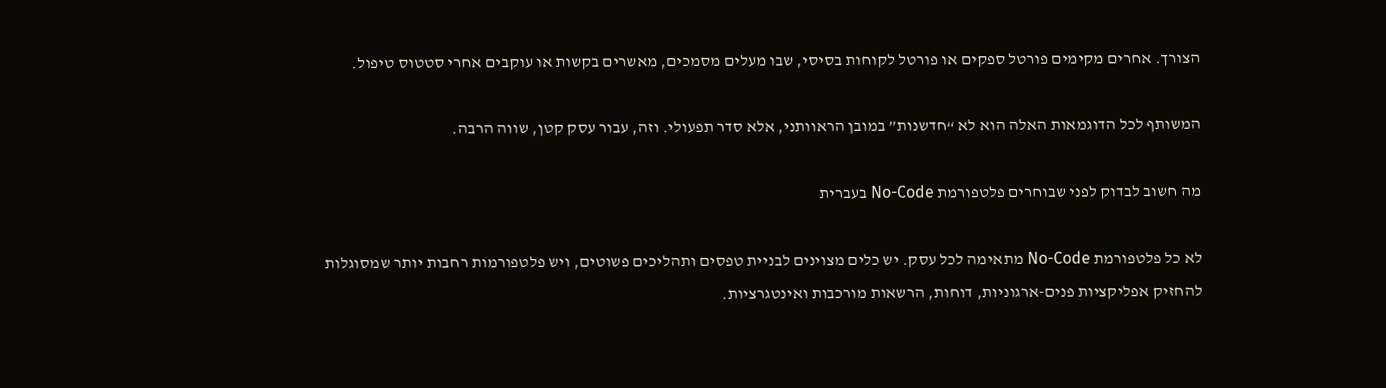הצורך. אחרים מקימים פורטל ספקים או פורטל לקוחות בסיסי, שבו מעלים מסמכים, מאשרים בקשות או עוקבים אחרי סטטוס טיפול.

המשותף לכל הדוגמאות האלה הוא לא “חדשנות” במובן הראוותני, אלא סדר תפעולי. וזה, עבור עסק קטן, שווה הרבה.

מה חשוב לבדוק לפני שבוחרים פלטפורמת No-Code בעברית

לא כל פלטפורמת No-Code מתאימה לכל עסק. יש כלים מצוינים לבניית טפסים ותהליכים פשוטים, ויש פלטפורמות רחבות יותר שמסוגלות להחזיק אפליקציות פנים-ארגוניות, דוחות, הרשאות מורכבות ואינטגרציות.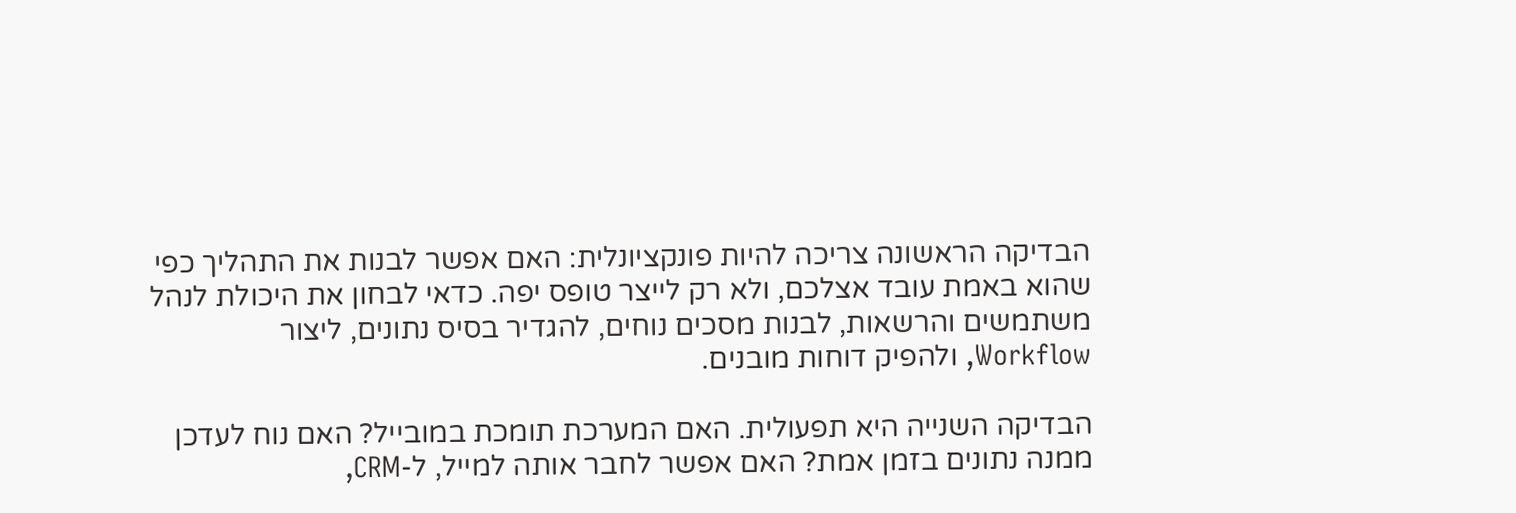הבדיקה הראשונה צריכה להיות פונקציונלית: האם אפשר לבנות את התהליך כפי שהוא באמת עובד אצלכם, ולא רק לייצר טופס יפה. כדאי לבחון את היכולת לנהל משתמשים והרשאות, לבנות מסכים נוחים, להגדיר בסיס נתונים, ליצור Workflow, ולהפיק דוחות מובנים.

הבדיקה השנייה היא תפעולית. האם המערכת תומכת במובייל? האם נוח לעדכן ממנה נתונים בזמן אמת? האם אפשר לחבר אותה למייל, ל-CRM,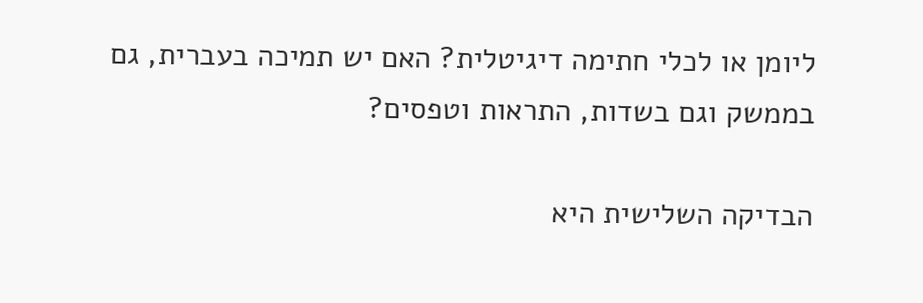ליומן או לכלי חתימה דיגיטלית? האם יש תמיכה בעברית, גם בממשק וגם בשדות, התראות וטפסים?

הבדיקה השלישית היא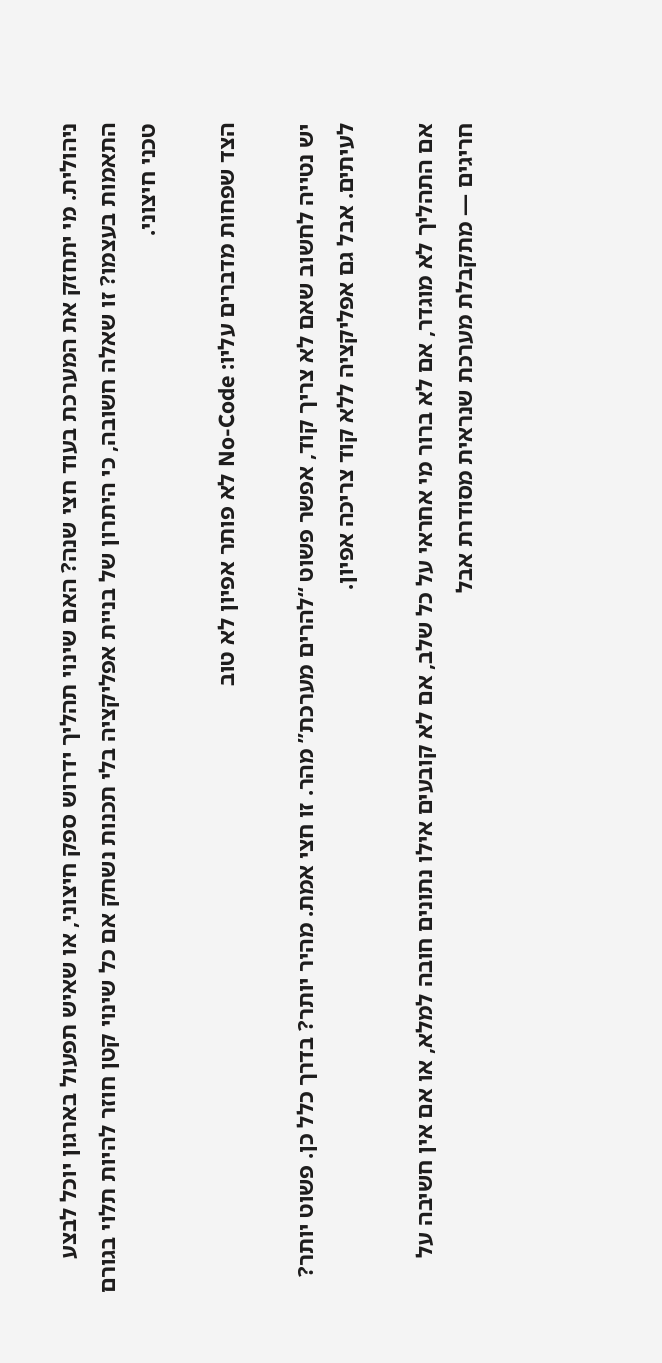ניהולית. מי יתחזק את המערכת בעוד חצי שנה? האם שינוי תהליך ידרוש ספק חיצוני, או שאיש תפעול בארגון יוכל לבצע התאמות בעצמו? זו שאלה חשובה, כי היתרון של בניית אפליקציה בלי תכנות נשחק אם כל שינוי קטן חוזר להיות תלוי בגורם טכני חיצוני.

הצד שפחות מדברים עליו: No-Code לא פותר אפיון לא טוב

יש נטייה לחשוב שאם לא צריך קוד, אפשר פשוט “להרים מערכת” מהר. זו חצי אמת. מהיר יותר? בדרך כלל כן. פשוט יותר? לעיתים. אבל גם אפליקציה ללא קוד צריכה אפיון.

אם התהליך לא מוגדר, אם לא ברור מי אחראי על כל שלב, אם לא קובעים אילו נתונים חובה למלא, או אם אין חשיבה על חריגים — מתקבלת מערכת שנראית מסודרת אבל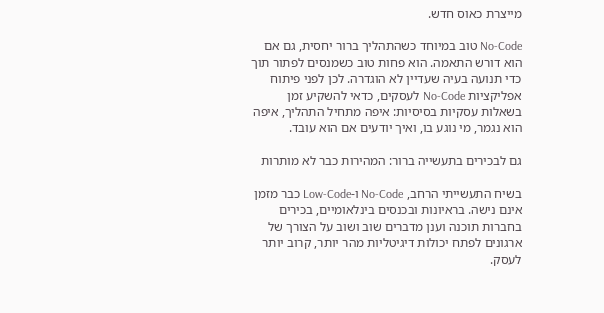מייצרת כאוס חדש.

No-Code טוב במיוחד כשהתהליך ברור יחסית, גם אם הוא דורש התאמה. הוא פחות טוב כשמנסים לפתור תוך כדי תנועה בעיה שעדיין לא הוגדרה. לכן לפני פיתוח אפליקציות No-Code לעסקים, כדאי להשקיע זמן בשאלות עסקיות בסיסיות: איפה מתחיל התהליך, איפה הוא נגמר, מי נוגע בו, ואיך יודעים אם הוא עובד.

גם לבכירים בתעשייה ברור: המהירות כבר לא מותרות

בשיח התעשייתי הרחב, No-Code ו-Low-Code כבר מזמן אינם נישה. בראיונות ובכנסים בינלאומיים, בכירים בחברות תוכנה וענן מדברים שוב ושוב על הצורך של ארגונים לפתח יכולות דיגיטליות מהר יותר, קרוב יותר לעסק.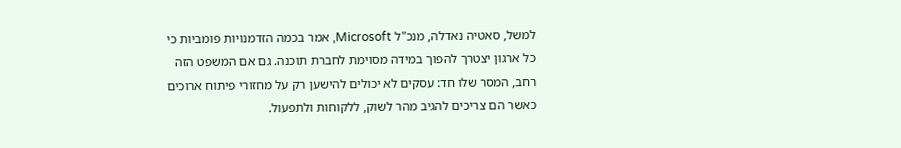למשל, סאטיה נאדלה, מנכ"ל Microsoft, אמר בכמה הזדמנויות פומביות כי כל ארגון יצטרך להפוך במידה מסוימת לחברת תוכנה. גם אם המשפט הזה רחב, המסר שלו חד: עסקים לא יכולים להישען רק על מחזורי פיתוח ארוכים כאשר הם צריכים להגיב מהר לשוק, ללקוחות ולתפעול.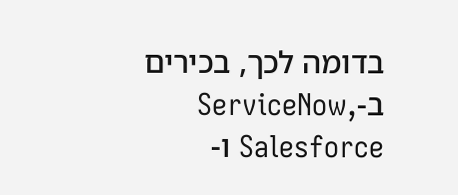בדומה לכך, בכירים ב-ServiceNow, Salesforce ו-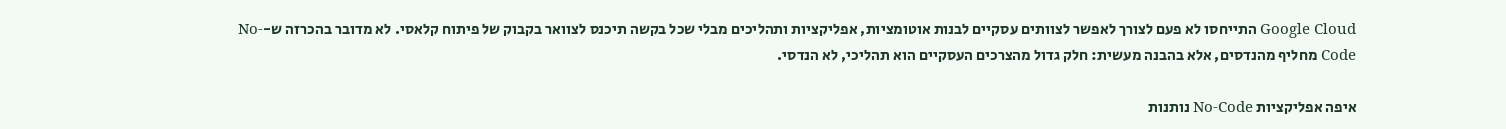Google Cloud התייחסו לא פעם לצורך לאפשר לצוותים עסקיים לבנות אוטומציות, אפליקציות ותהליכים מבלי שכל בקשה תיכנס לצוואר בקבוק של פיתוח קלאסי. לא מדובר בהכרזה ש-No-Code מחליף מהנדסים, אלא בהבנה מעשית: חלק גדול מהצרכים העסקיים הוא תהליכי, לא הנדסי.

איפה אפליקציות No-Code נותנות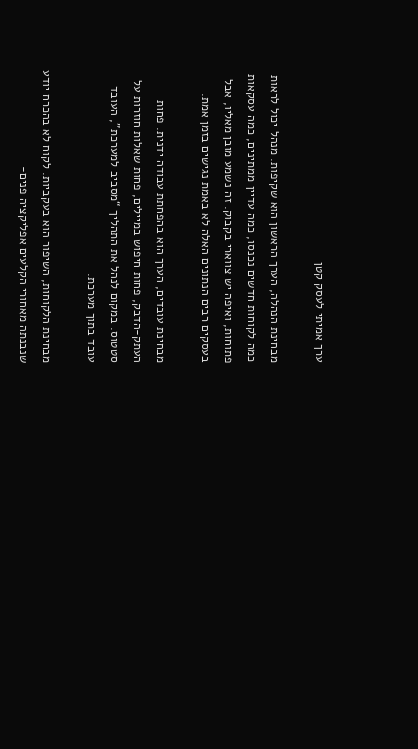ערך אמיתי לעסק קטן

מבחינת הנהלה, הערך הראשון הוא שקיפות. מנהל יכול לראות כמה לקוחות חדשים נכנסו, כמה עדיין ממתינים, כמה עסקאות פתוחות, ואיפה יש צווארי בקבוק. זה נשמע מובן מאליו, אבל בעסקים רבים הנתונים האלה לא באמת נגישים בזמן אמת.

מבחינת עובדים, הערך הוא בהפחתת עבודה ידנית. פחות העתק-הדבק, פחות חיפוש במיילים, פחות שאלות חוזרות על סטטוס. במקום לנהל את התהליך “מסביב למערכת”, העובד עובד בתוך מערכת.

מבחינת הלקוחות, השיפור הוא בעקביות. לקוח לא בהכרח יודע שנבנתה מאחורי הקלעים אפליקציה פנים-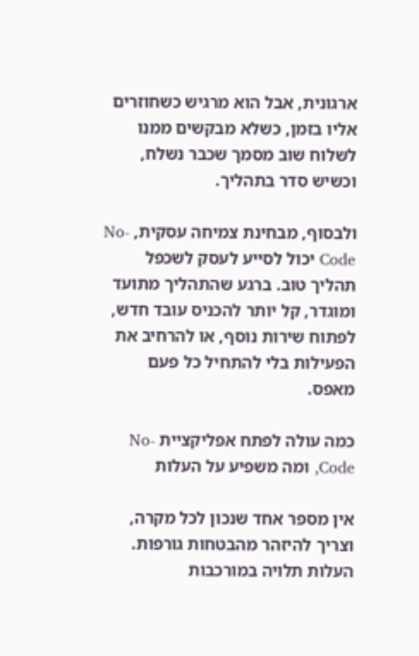ארגונית, אבל הוא מרגיש כשחוזרים אליו בזמן, כשלא מבקשים ממנו לשלוח שוב מסמך שכבר נשלח, וכשיש סדר בתהליך.

ולבסוף, מבחינת צמיחה עסקית, No-Code יכול לסייע לעסק לשכפל תהליך טוב. ברגע שהתהליך מתועד ומוגדר, קל יותר להכניס עובד חדש, לפתוח שירות נוסף, או להרחיב את הפעילות בלי להתחיל כל פעם מאפס.

כמה עולה לפתח אפליקציית No-Code, ומה משפיע על העלות

אין מספר אחד שנכון לכל מקרה, וצריך להיזהר מהבטחות גורפות. העלות תלויה במורכבות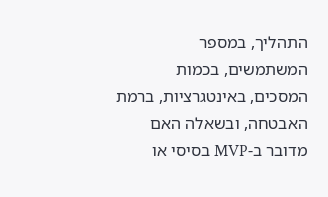התהליך, במספר המשתמשים, בכמות המסכים, באינטגרציות, ברמת האבטחה, ובשאלה האם מדובר ב-MVP בסיסי או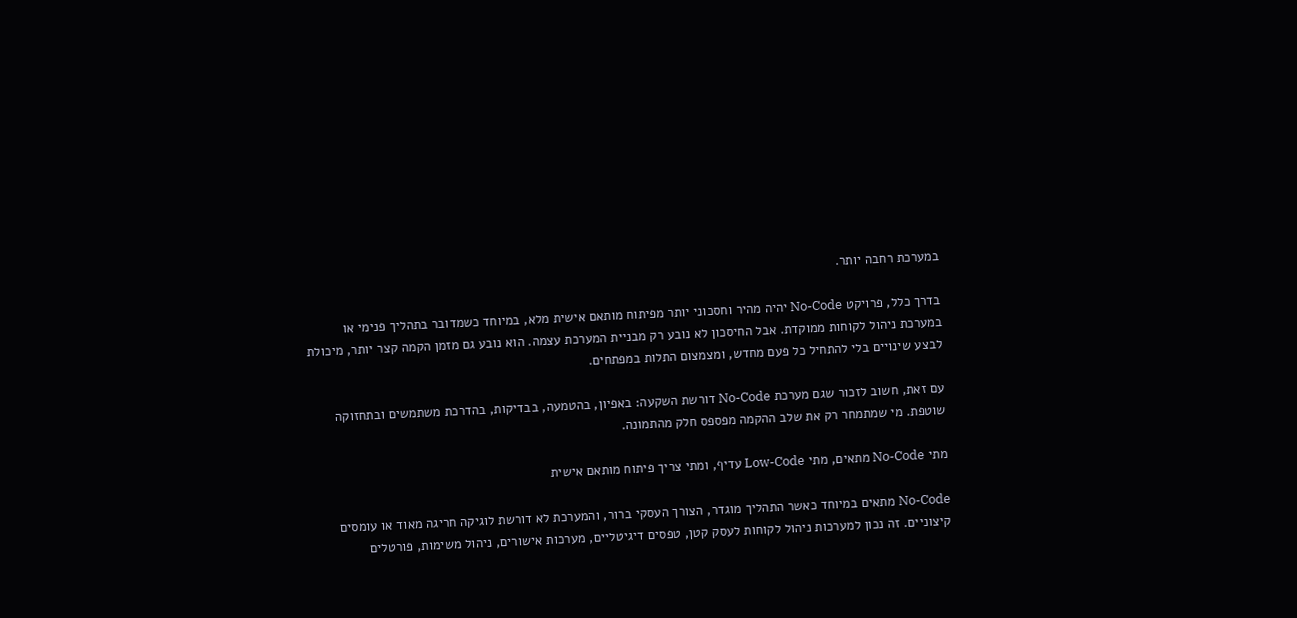במערכת רחבה יותר.

בדרך כלל, פרויקט No-Code יהיה מהיר וחסכוני יותר מפיתוח מותאם אישית מלא, במיוחד כשמדובר בתהליך פנימי או במערכת ניהול לקוחות ממוקדת. אבל החיסכון לא נובע רק מבניית המערכת עצמה. הוא נובע גם מזמן הקמה קצר יותר, מיכולת לבצע שינויים בלי להתחיל כל פעם מחדש, ומצמצום התלות במפתחים.

עם זאת, חשוב לזכור שגם מערכת No-Code דורשת השקעה: באפיון, בהטמעה, בבדיקות, בהדרכת משתמשים ובתחזוקה שוטפת. מי שמתמחר רק את שלב ההקמה מפספס חלק מהתמונה.

מתי No-Code מתאים, מתי Low-Code עדיף, ומתי צריך פיתוח מותאם אישית

No-Code מתאים במיוחד כאשר התהליך מוגדר, הצורך העסקי ברור, והמערכת לא דורשת לוגיקה חריגה מאוד או עומסים קיצוניים. זה נכון למערכות ניהול לקוחות לעסק קטן, טפסים דיגיטליים, מערכות אישורים, ניהול משימות, פורטלים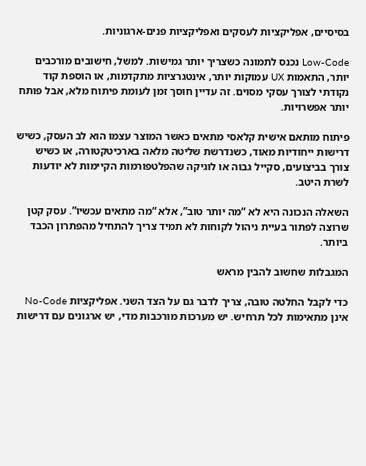בסיסיים, אפליקציות לעסקים ואפליקציות פנים-ארגוניות.

Low-Code נכנס לתמונה כשצריך יותר גמישות. למשל, חישובים מורכבים יותר, התאמות UX עמוקות יותר, אינטגרציות מתקדמות, או הוספת קוד נקודתי לצורך עסקי מסוים. זה עדיין חוסך זמן לעומת פיתוח מלא, אבל פותח יותר אפשרויות.

פיתוח מותאם אישית קלאסי מתאים כאשר המוצר עצמו הוא לב העסק, כשיש דרישות ייחודיות מאוד, כשנדרשת שליטה מלאה בארכיטקטורה, או כשיש צורך בביצועים, סקייל גבוה או לוגיקה שהפלטפורמות הקיימות לא יודעות לשרת היטב.

השאלה הנכונה היא לא “מה יותר טוב”, אלא “מה מתאים עכשיו”. עסק קטן שרוצה לפתור בעיית ניהול לקוחות לא תמיד צריך להתחיל מהפתרון הכבד ביותר.

המגבלות שחשוב להבין מראש

כדי לקבל החלטה טובה, צריך לדבר גם על הצד השני. אפליקציות No-Code אינן מתאימות לכל תרחיש. יש מערכות מורכבות מדי, יש ארגונים עם דרישות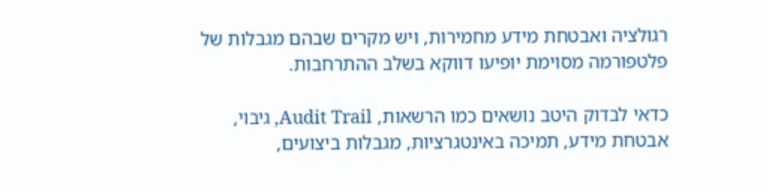רגולציה ואבטחת מידע מחמירות, ויש מקרים שבהם מגבלות של פלטפורמה מסוימת יופיעו דווקא בשלב ההתרחבות.

כדאי לבדוק היטב נושאים כמו הרשאות, Audit Trail, גיבוי, אבטחת מידע, תמיכה באינטגרציות, מגבלות ביצועים,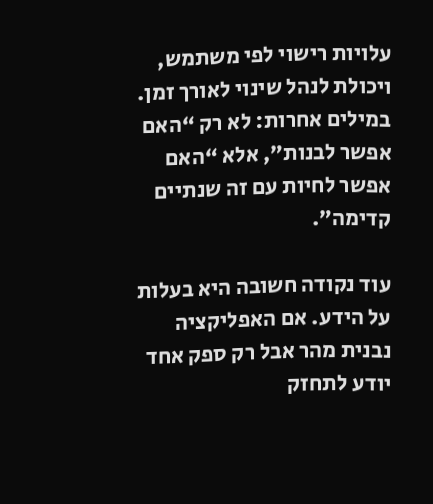עלויות רישוי לפי משתמש, ויכולת לנהל שינוי לאורך זמן. במילים אחרות: לא רק “האם אפשר לבנות”, אלא “האם אפשר לחיות עם זה שנתיים קדימה”.

עוד נקודה חשובה היא בעלות על הידע. אם האפליקציה נבנית מהר אבל רק ספק אחד יודע לתחזק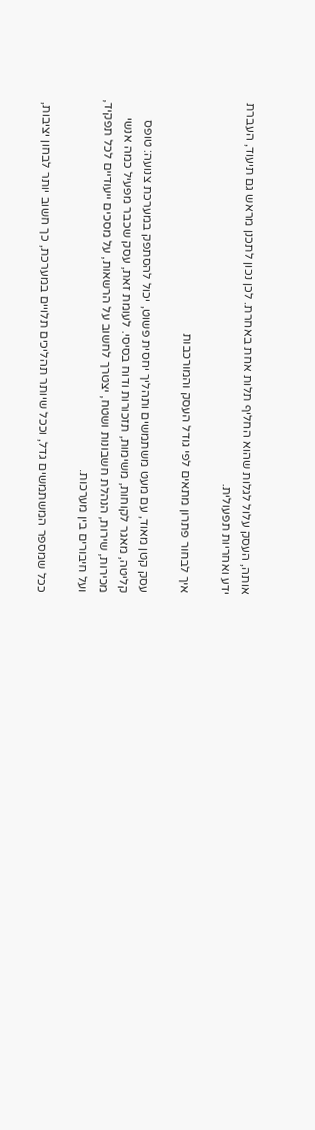אותה, העסק עלול לגלות שהוא החליף תלות אחת באחרת. לכן נכון לתכנן מראש גם תיעוד, העברת ידע ואחריות תפעולית.

איך לבחור פתרון מתאים לפי גודל העסק והמורכבות

עסק קטן מאוד, עם מעט משתמשים ותהליך יחסית פשוט, יכול להסתפק במערכת צנועה: טופס קליטה, מאגר לקוחות, משימות, תזכורות ודוח בסיסי. לעומת זאת, עסק שכבר מפעיל כמה אנשי מכירות, שירות, הנהלת חשבונות ושטח, יצטרך לחשוב על הרשאות, על מסכים ייעודיים לכל תפקיד, ועל חיבורים בין מערכות.

ככל שמספר המשתמשים גדל, וככל שיותר תהליכים תלויים במערכת, כך חשוב יותר לבחון יציבות,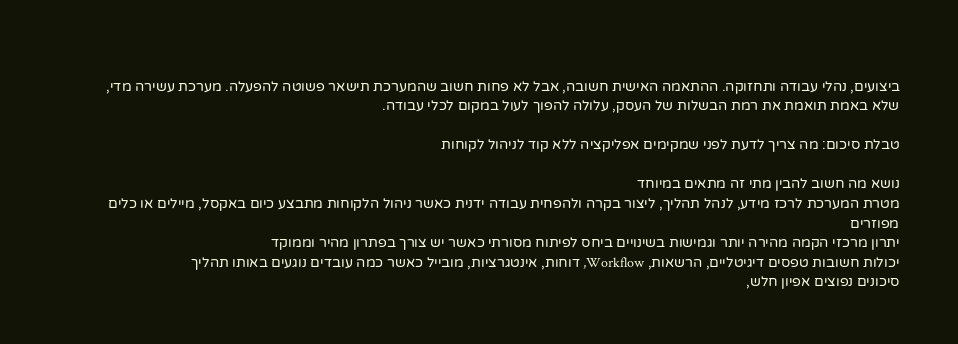ביצועים, נהלי עבודה ותחזוקה. ההתאמה האישית חשובה, אבל לא פחות חשוב שהמערכת תישאר פשוטה להפעלה. מערכת עשירה מדי, שלא באמת תואמת את רמת הבשלות של העסק, עלולה להפוך לעול במקום לכלי עבודה.

טבלת סיכום: מה צריך לדעת לפני שמקימים אפליקציה ללא קוד לניהול לקוחות

נושא מה חשוב להבין מתי זה מתאים במיוחד
מטרת המערכת לרכז מידע, לנהל תהליך, ליצור בקרה ולהפחית עבודה ידנית כאשר ניהול הלקוחות מתבצע כיום באקסל, מיילים או כלים מפוזרים
יתרון מרכזי הקמה מהירה יותר וגמישות בשינויים ביחס לפיתוח מסורתי כאשר יש צורך בפתרון מהיר וממוקד
יכולות חשובות טפסים דיגיטליים, הרשאות, Workflow, דוחות, אינטגרציות, מובייל כאשר כמה עובדים נוגעים באותו תהליך
סיכונים נפוצים אפיון חלש,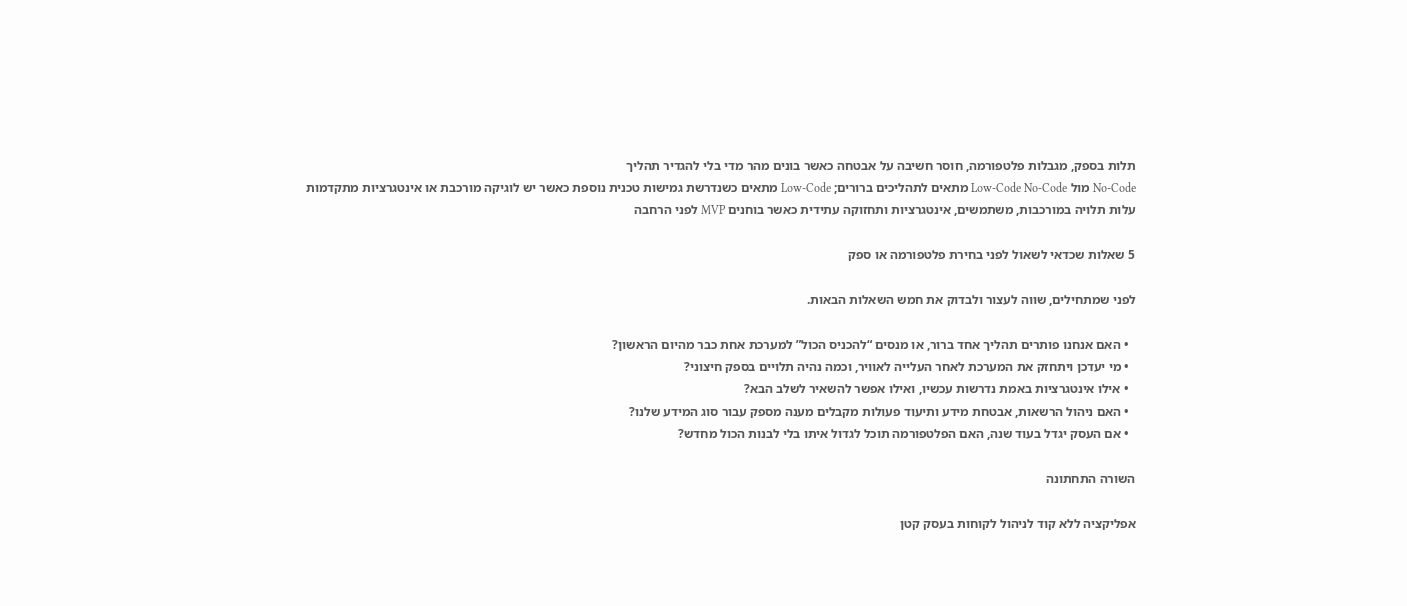תלות בספק, מגבלות פלטפורמה, חוסר חשיבה על אבטחה כאשר בונים מהר מדי בלי להגדיר תהליך
No-Code מול Low-Code No-Code מתאים לתהליכים ברורים; Low-Code מתאים כשנדרשת גמישות טכנית נוספת כאשר יש לוגיקה מורכבת או אינטגרציות מתקדמות
עלות תלויה במורכבות, משתמשים, אינטגרציות ותחזוקה עתידית כאשר בוחנים MVP לפני הרחבה

5 שאלות שכדאי לשאול לפני בחירת פלטפורמה או ספק

לפני שמתחילים, שווה לעצור ולבדוק את חמש השאלות הבאות.

  • האם אנחנו פותרים תהליך אחד ברור, או מנסים “להכניס הכול” למערכת אחת כבר מהיום הראשון?
  • מי יעדכן ויתחזק את המערכת לאחר העלייה לאוויר, וכמה נהיה תלויים בספק חיצוני?
  • אילו אינטגרציות באמת נדרשות עכשיו, ואילו אפשר להשאיר לשלב הבא?
  • האם ניהול הרשאות, אבטחת מידע ותיעוד פעולות מקבלים מענה מספק עבור סוג המידע שלנו?
  • אם העסק יגדל בעוד שנה, האם הפלטפורמה תוכל לגדול איתו בלי לבנות הכול מחדש?

השורה התחתונה

אפליקציה ללא קוד לניהול לקוחות בעסק קטן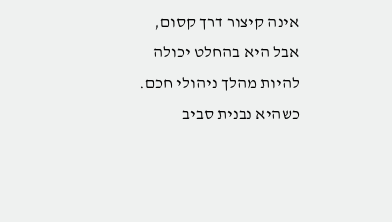אינה קיצור דרך קסום, אבל היא בהחלט יכולה להיות מהלך ניהולי חכם. כשהיא נבנית סביב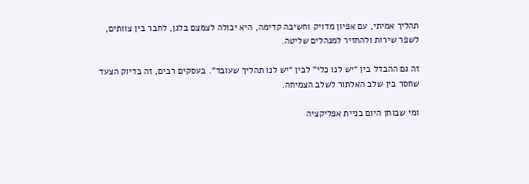תהליך אמיתי, עם אפיון מדויק וחשיבה קדימה, היא יכולה לצמצם בלגן, לחבר בין צוותים, לשפר שירות ולהחזיר למנהלים שליטה.

זה גם ההבדל בין “יש לנו כלי” לבין “יש לנו תהליך שעובד”. בעסקים רבים, זה בדיוק הצעד שחסר בין שלב האלתור לשלב הצמיחה.

ומי שבוחן היום בניית אפליקציה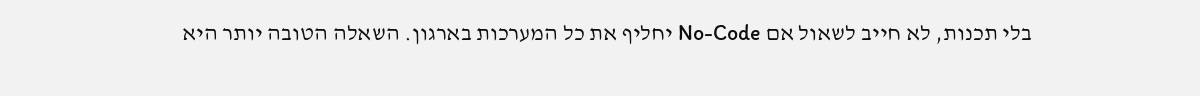בלי תכנות, לא חייב לשאול אם No-Code יחליף את כל המערכות בארגון. השאלה הטובה יותר היא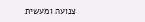צנועה ומעשית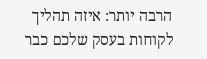הרבה יותר: איזה תהליך לקוחות בעסק שלכם כבר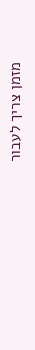מזמן צריך לעבור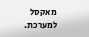מאקסל למערכת.